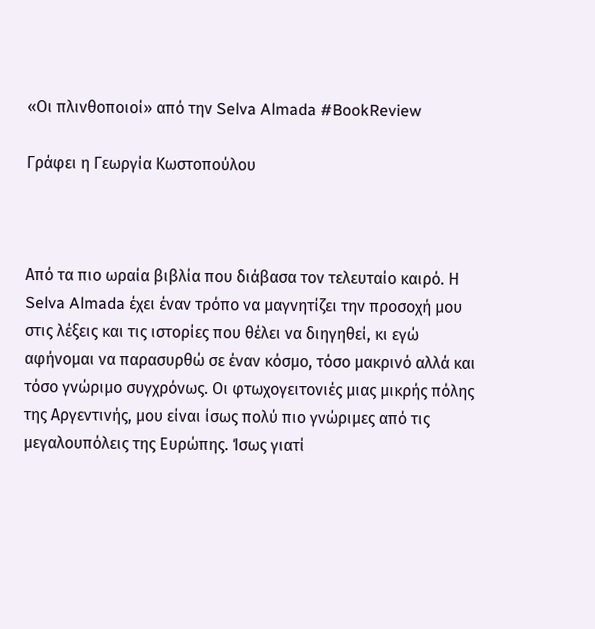«Οι πλινθοποιοί» από την Selva Almada #BookReview

Γράφει η Γεωργία Κωστοπούλου



Από τα πιο ωραία βιβλία που διάβασα τον τελευταίο καιρό. Η Selva Almada έχει έναν τρόπο να μαγνητίζει την προσοχή μου στις λέξεις και τις ιστορίες που θέλει να διηγηθεί, κι εγώ αφήνομαι να παρασυρθώ σε έναν κόσμο, τόσο μακρινό αλλά και τόσο γνώριμο συγχρόνως. Οι φτωχογειτονιές μιας μικρής πόλης της Αργεντινής, μου είναι ίσως πολύ πιο γνώριμες από τις μεγαλουπόλεις της Ευρώπης. Ίσως γιατί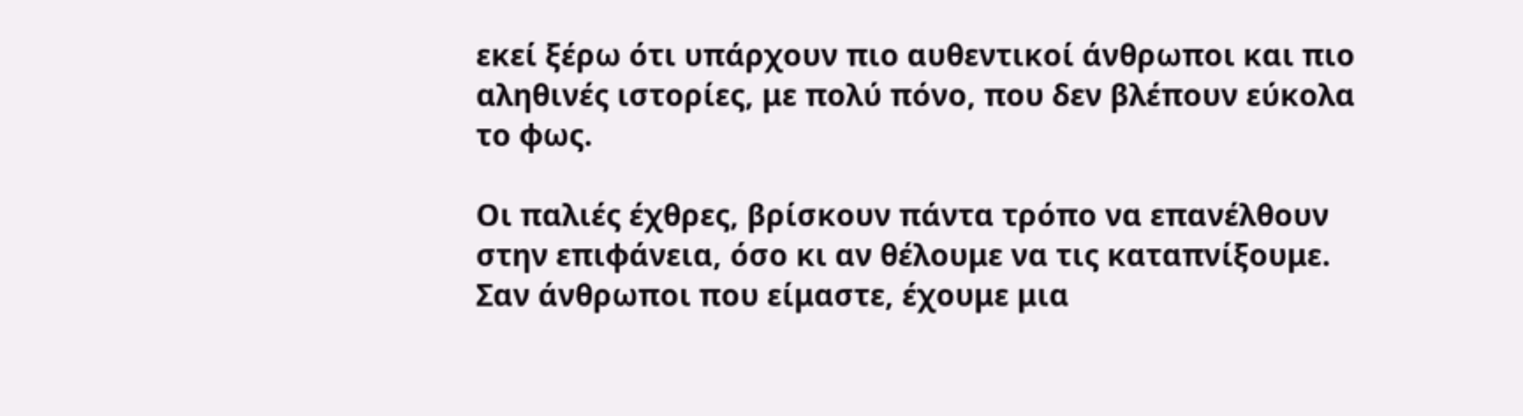εκεί ξέρω ότι υπάρχουν πιο αυθεντικοί άνθρωποι και πιο αληθινές ιστορίες, με πολύ πόνο, που δεν βλέπουν εύκολα το φως.

Οι παλιές έχθρες, βρίσκουν πάντα τρόπο να επανέλθουν στην επιφάνεια, όσο κι αν θέλουμε να τις καταπνίξουμε. Σαν άνθρωποι που είμαστε, έχουμε μια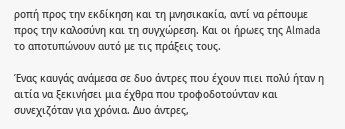ροπή προς την εκδίκηση και τη μνησικακία, αντί να ρέπουμε προς την καλοσύνη και τη συγχώρεση. Και οι ήρωες της Almada το αποτυπώνουν αυτό με τις πράξεις τους.

Ένας καυγάς ανάμεσα σε δυο άντρες που έχουν πιει πολύ ήταν η αιτία να ξεκινήσει μια έχθρα που τροφοδοτούνταν και συνεχιζόταν για χρόνια. Δυο άντρες,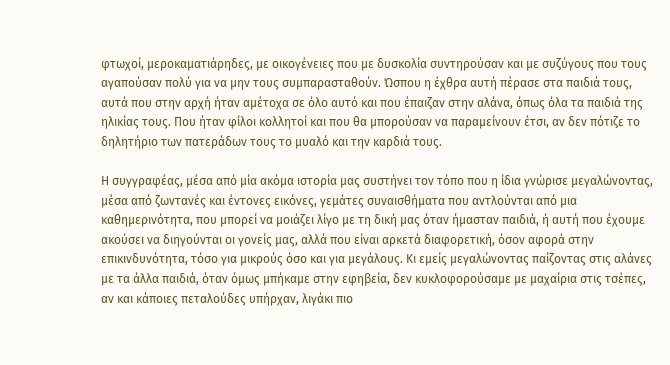φτωχοί, μεροκαματιάρηδες, με οικογένειες που με δυσκολία συντηρούσαν και με συζύγους που τους αγαπούσαν πολύ για να μην τους συμπαρασταθούν. Ώσπου η έχθρα αυτή πέρασε στα παιδιά τους, αυτά που στην αρχή ήταν αμέτοχα σε όλο αυτό και που έπαιζαν στην αλάνα, όπως όλα τα παιδιά της ηλικίας τους. Που ήταν φίλοι κολλητοί και που θα μπορούσαν να παραμείνουν έτσι, αν δεν πότιζε το δηλητήριο των πατεράδων τους το μυαλό και την καρδιά τους.

Η συγγραφέας, μέσα από μία ακόμα ιστορία μας συστήνει τον τόπο που η ίδια γνώρισε μεγαλώνοντας, μέσα από ζωντανές και έντονες εικόνες, γεμάτες συναισθήματα που αντλούνται από μια καθημερινότητα, που μπορεί να μοιάζει λίγο με τη δική μας όταν ήμασταν παιδιά, ή αυτή που έχουμε ακούσει να διηγούνται οι γονείς μας, αλλά που είναι αρκετά διαφορετική, όσον αφορά στην επικινδυνότητα, τόσο για μικρούς όσο και για μεγάλους. Κι εμείς μεγαλώνοντας παίζοντας στις αλάνες με τα άλλα παιδιά, όταν όμως μπήκαμε στην εφηβεία, δεν κυκλοφορούσαμε με μαχαίρια στις τσέπες, αν και κάποιες πεταλούδες υπήρχαν, λιγάκι πιο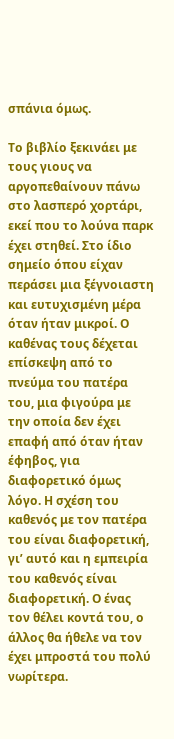σπάνια όμως.

Το βιβλίο ξεκινάει με τους γιους να αργοπεθαίνουν πάνω στο λασπερό χορτάρι, εκεί που το λούνα παρκ έχει στηθεί. Στο ίδιο σημείο όπου είχαν περάσει μια ξέγνοιαστη και ευτυχισμένη μέρα όταν ήταν μικροί. Ο καθένας τους δέχεται επίσκεψη από το πνεύμα του πατέρα του, μια φιγούρα με την οποία δεν έχει επαφή από όταν ήταν έφηβος, για διαφορετικό όμως λόγο. Η σχέση του καθενός με τον πατέρα του είναι διαφορετική, γι’ αυτό και η εμπειρία του καθενός είναι διαφορετική. Ο ένας τον θέλει κοντά του, ο άλλος θα ήθελε να τον έχει μπροστά του πολύ νωρίτερα.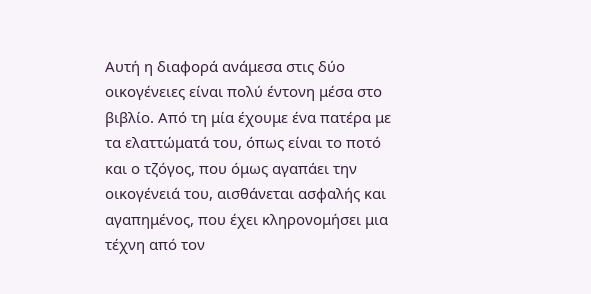Αυτή η διαφορά ανάμεσα στις δύο οικογένειες είναι πολύ έντονη μέσα στο βιβλίο. Από τη μία έχουμε ένα πατέρα με τα ελαττώματά του, όπως είναι το ποτό και ο τζόγος, που όμως αγαπάει την οικογένειά του, αισθάνεται ασφαλής και αγαπημένος, που έχει κληρονομήσει μια τέχνη από τον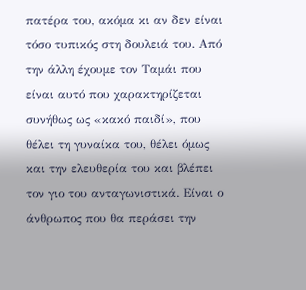πατέρα του, ακόμα κι αν δεν είναι τόσο τυπικός στη δουλειά του. Από την άλλη έχουμε τον Ταμάι που είναι αυτό που χαρακτηρίζεται συνήθως ως «κακό παιδί», που θέλει τη γυναίκα του, θέλει όμως και την ελευθερία του και βλέπει τον γιο του ανταγωνιστικά. Είναι ο άνθρωπος που θα περάσει την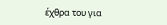έχθρα του για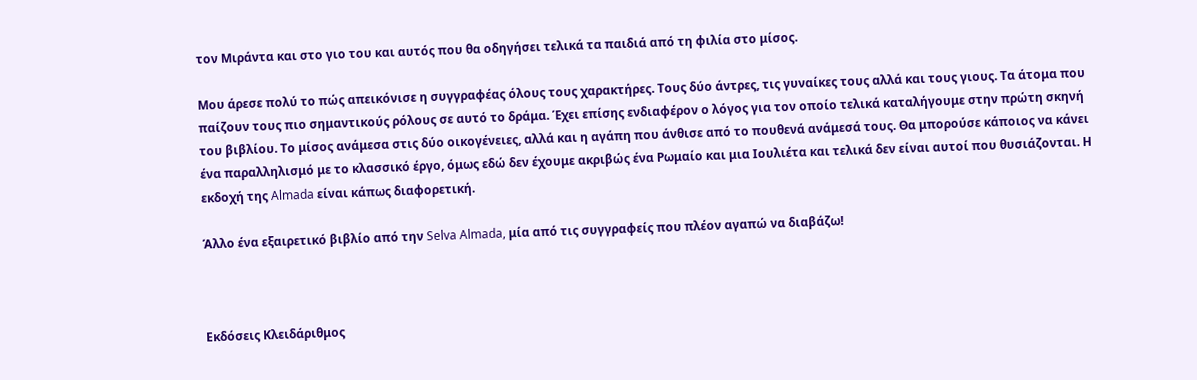τον Μιράντα και στο γιο του και αυτός που θα οδηγήσει τελικά τα παιδιά από τη φιλία στο μίσος.

Μου άρεσε πολύ το πώς απεικόνισε η συγγραφέας όλους τους χαρακτήρες. Τους δύο άντρες, τις γυναίκες τους αλλά και τους γιους. Τα άτομα που παίζουν τους πιο σημαντικούς ρόλους σε αυτό το δράμα. Έχει επίσης ενδιαφέρον ο λόγος για τον οποίο τελικά καταλήγουμε στην πρώτη σκηνή του βιβλίου. Το μίσος ανάμεσα στις δύο οικογένειες, αλλά και η αγάπη που άνθισε από το πουθενά ανάμεσά τους. Θα μπορούσε κάποιος να κάνει ένα παραλληλισμό με το κλασσικό έργο, όμως εδώ δεν έχουμε ακριβώς ένα Ρωμαίο και μια Ιουλιέτα και τελικά δεν είναι αυτοί που θυσιάζονται. Η εκδοχή της Almada είναι κάπως διαφορετική.

Άλλο ένα εξαιρετικό βιβλίο από την Selva Almada, μία από τις συγγραφείς που πλέον αγαπώ να διαβάζω!



Εκδόσεις Κλειδάριθμος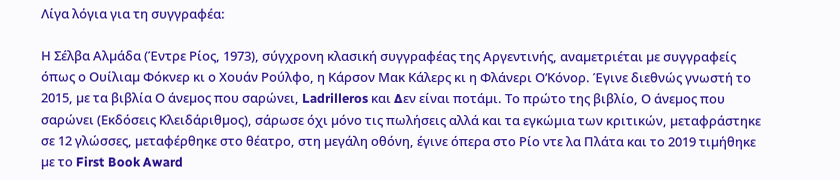Λίγα λόγια για τη συγγραφέα:

Η Σέλβα Αλµάδα (Έντρε Ρίος, 1973), σύγχρονη κλασική συγγραφέας της Αργεντινής, αναµετριέται µε συγγραφείς όπως ο Ουίλιαµ Φόκνερ κι ο Χουάν Ρούλφο, η Κάρσον Μακ Κάλερς κι η Φλάνερι Ο’Κόνορ. Έγινε διεθνώς γνωστή το 2015, µε τα βιβλία Ο άνεµος που σαρώνει, Ladrilleros και ∆εν είναι ποτάµι. Το πρώτο της βιβλίο, Ο άνεµος που σαρώνει (Εκδόσεις Κλειδάριθµος), σάρωσε όχι µόνο τις πωλήσεις αλλά και τα εγκώµια των κριτικών, µεταφράστηκε σε 12 γλώσσες, µεταφέρθηκε στο θέατρο, στη µεγάλη οθόνη, έγινε όπερα στο Ρίο ντε λα Πλάτα και το 2019 τιµήθηκε µε το First Book Award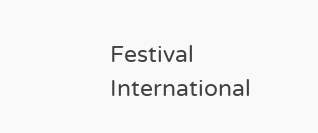Festival International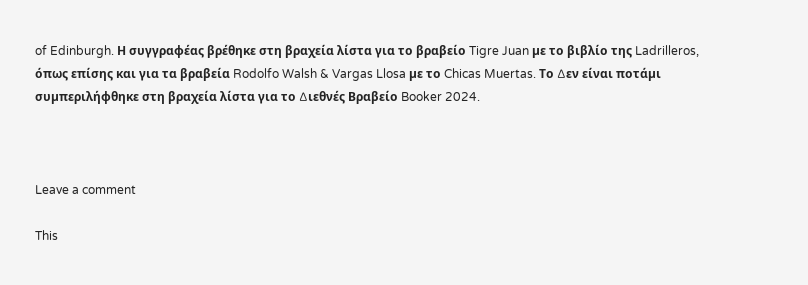of Edinburgh. Η συγγραφέας βρέθηκε στη βραχεία λίστα για το βραβείο Tigre Juan µε το βιβλίο της Ladrilleros, όπως επίσης και για τα βραβεία Rodolfo Walsh & Vargas Llosa µε το Chicas Muertas. Το ∆εν είναι ποτάµι συµπεριλήφθηκε στη βραχεία λίστα για το ∆ιεθνές Βραβείο Booker 2024.



Leave a comment

This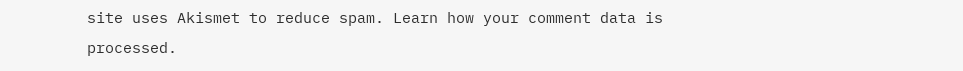site uses Akismet to reduce spam. Learn how your comment data is processed.